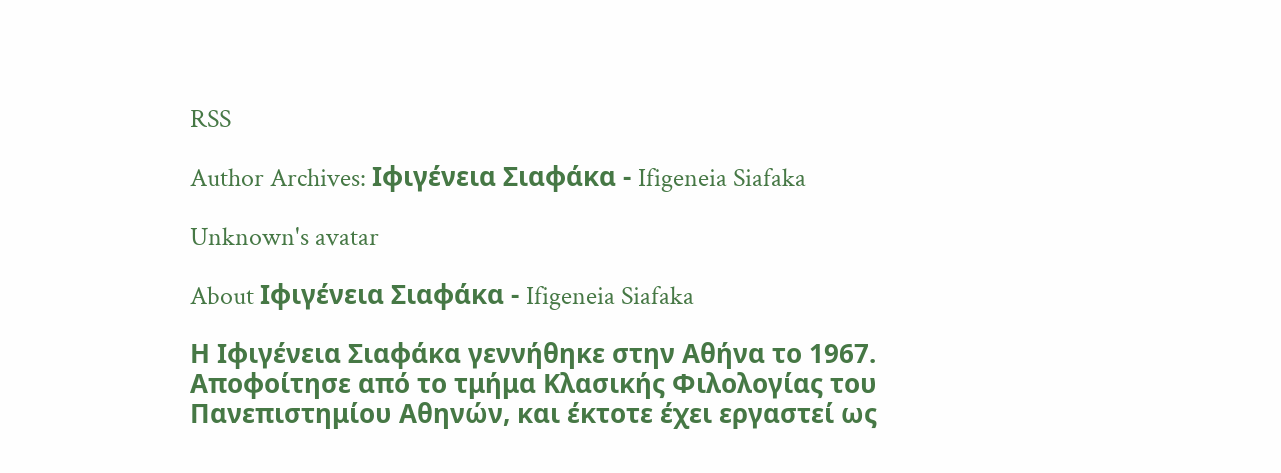RSS

Author Archives: Ιφιγένεια Σιαφάκα - Ifigeneia Siafaka

Unknown's avatar

About Ιφιγένεια Σιαφάκα - Ifigeneia Siafaka

Η Ιφιγένεια Σιαφάκα γεννήθηκε στην Αθήνα το 1967. Αποφοίτησε από το τμήμα Κλασικής Φιλολογίας του Πανεπιστημίου Αθηνών, και έκτοτε έχει εργαστεί ως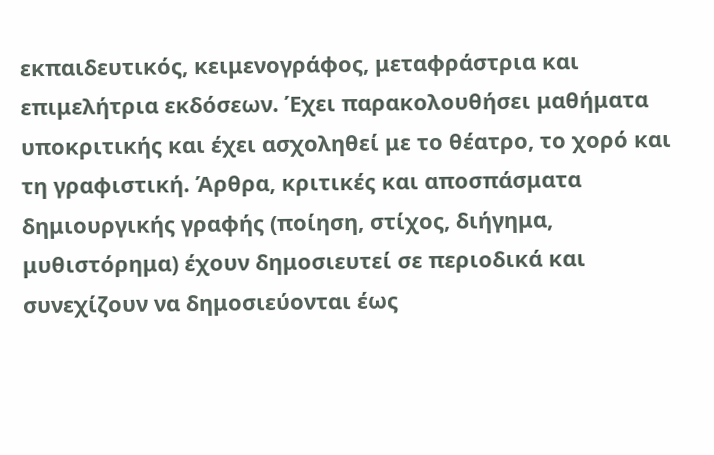εκπαιδευτικός, κειμενογράφος, μεταφράστρια και επιμελήτρια εκδόσεων. Έχει παρακολουθήσει μαθήματα υποκριτικής και έχει ασχοληθεί με το θέατρο, το χορό και τη γραφιστική. Άρθρα, κριτικές και αποσπάσματα δημιουργικής γραφής (ποίηση, στίχος, διήγημα, μυθιστόρημα) έχουν δημοσιευτεί σε περιοδικά και συνεχίζουν να δημοσιεύονται έως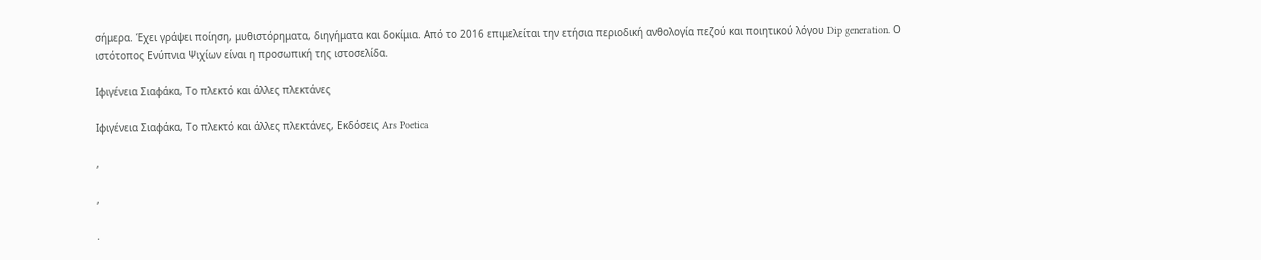σήμερα. Έχει γράψει ποίηση, μυθιστόρηματα, διηγήματα και δοκίμια. Από το 2016 επιμελείται την ετήσια περιοδική ανθολογία πεζού και ποιητικού λόγου Dip generation. Ο ιστότοπος Ενύπνια Ψιχίων είναι η προσωπική της ιστοσελίδα.

Iφιγένεια Σιαφάκα, Το πλεκτό και άλλες πλεκτάνες

Ιφιγένεια Σιαφάκα, Το πλεκτό και άλλες πλεκτάνες, Εκδόσεις Ars Poetica

,

,

.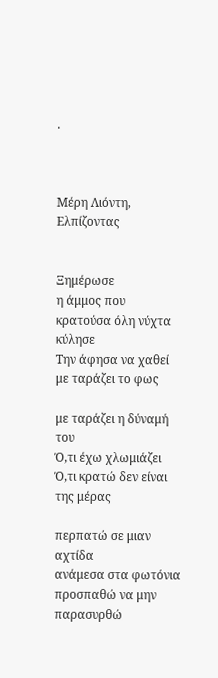.



Μέρη Λιόντη, Ελπίζοντας


Ξημέρωσε
η άμμος που
κρατούσα όλη νύχτα
κύλησε
Την άφησα να χαθεί
με ταράζει το φως

με ταράζει η δύναμή του
Ό,τι έχω χλωμιάζει
Ό,τι κρατώ δεν είναι της μέρας

περπατώ σε μιαν αχτίδα
ανάμεσα στα φωτόνια
προσπαθώ να μην παρασυρθώ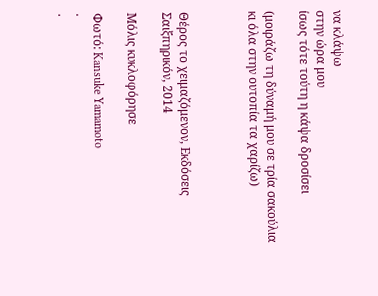να κλάψω
στην ώρα μου
ίσως τότε τούτη η κάψα δροσίσει

(μοιράζω τη δύναμή μου σε τρία σακούλια
κι όλα στην ουτοπία τα χαρίζω)



Θέρος το χειμαζόμενον, Εκδόσεις Σαιξπηρικόν, 2014

Μόλις κυκλοφόρησε

Φωτό: Kansuke Yamamoto
.
.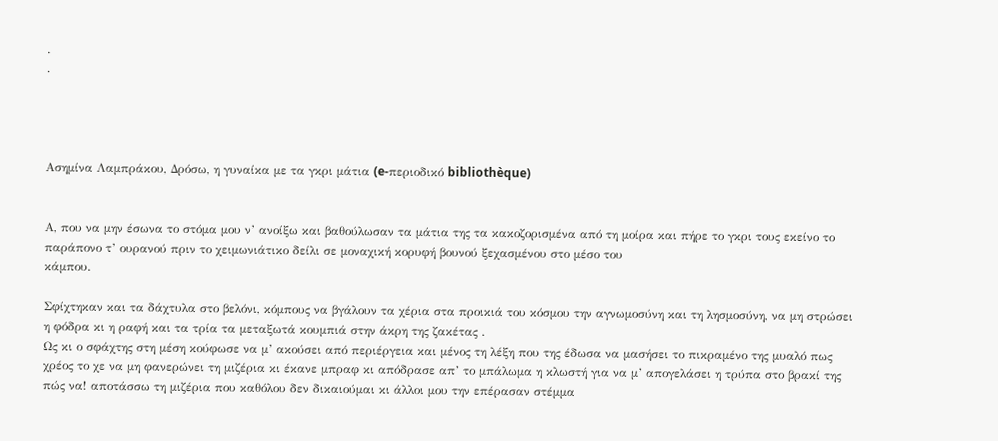.
.




Ασημίνα Λαμπράκου, Δρόσω, η γυναίκα με τα γκρι μάτια (e-περιοδικό bibliothèque)


Α, που να μην έσωνα το στόμα μου ν’ ανοίξω και βαθούλωσαν τα μάτια της τα κακοζορισμένα από τη μοίρα και πήρε το γκρι τους εκείνο το παράπονο τ’ ουρανού πριν το χειμωνιάτικο δείλι σε μοναχική κορυφή βουνού ξεχασμένου στο μέσο του
κάμπου.

Σφίχτηκαν και τα δάχτυλα στο βελόνι, κόμπους να βγάλουν τα χέρια στα προικιά του κόσμου την αγνωμοσύνη και τη λησμοσύνη, να μη στρώσει η φόδρα κι η ραφή και τα τρία τα μεταξωτά κουμπιά στην άκρη της ζακέτας .
Ως κι ο σφάχτης στη μέση κούφωσε να μ’ ακούσει από περιέργεια και μένος τη λέξη που της έδωσα να μασήσει το πικραμένο της μυαλό πως χρέος το χε να μη φανερώνει τη μιζέρια κι έκανε μπραφ κι απόδρασε απ’ το μπάλωμα η κλωστή για να μ’ απογελάσει η τρύπα στο βρακί της πώς να! αποτάσσω τη μιζέρια που καθόλου δεν δικαιούμαι κι άλλοι μου την επέρασαν στέμμα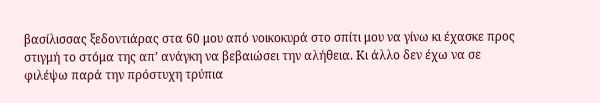βασίλισσας ξεδοντιάρας στα 60 μου από νοικοκυρά στο σπίτι μου να γίνω κι έχασκε προς στιγμή το στόμα της απ’ ανάγκη να βεβαιώσει την αλήθεια. Κι άλλο δεν έχω να σε φιλέψω παρά την πρόστυχη τρύπια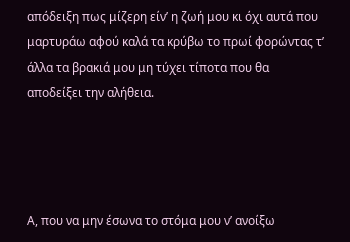απόδειξη πως μίζερη είν’ η ζωή μου κι όχι αυτά που μαρτυράω αφού καλά τα κρύβω το πρωί φορώντας τ’ άλλα τα βρακιά μου μη τύχει τίποτα που θα αποδείξει την αλήθεια.




Α, που να μην έσωνα το στόμα μου ν’ ανοίξω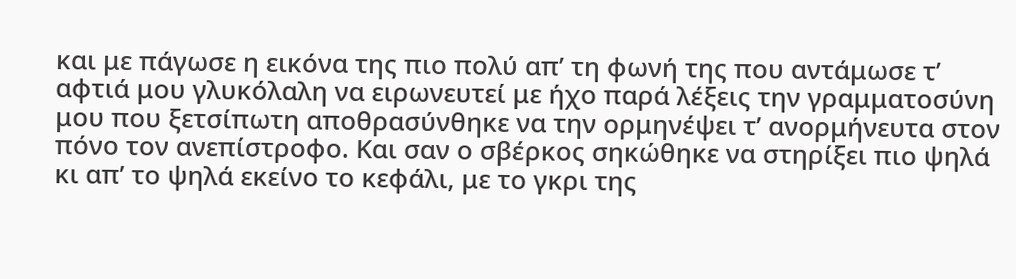και με πάγωσε η εικόνα της πιο πολύ απ’ τη φωνή της που αντάμωσε τ’ αφτιά μου γλυκόλαλη να ειρωνευτεί με ήχο παρά λέξεις την γραμματοσύνη μου που ξετσίπωτη αποθρασύνθηκε να την ορμηνέψει τ’ ανορμήνευτα στον πόνο τον ανεπίστροφο. Και σαν ο σβέρκος σηκώθηκε να στηρίξει πιο ψηλά κι απ’ το ψηλά εκείνο το κεφάλι, με το γκρι της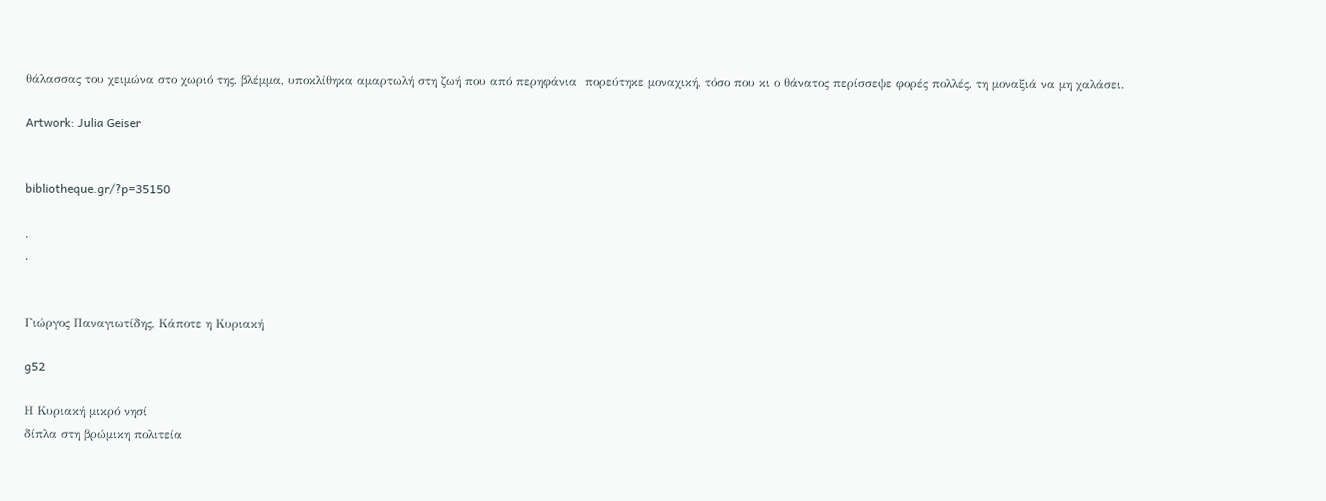θάλασσας του χειμώνα στο χωριό της, βλέμμα, υποκλίθηκα αμαρτωλή στη ζωή που από περηφάνια  πορεύτηκε μοναχική, τόσο που κι ο θάνατος περίσσεψε φορές πολλές, τη μοναξιά να μη χαλάσει.

Artwork: Julia Geiser


bibliotheque.gr/?p=35150

.
.


Γιώργος Παναγιωτίδης, Κάποτε η Κυριακή

g52

Η Κυριακή μικρό νησί
δίπλα στη βρώμικη πολιτεία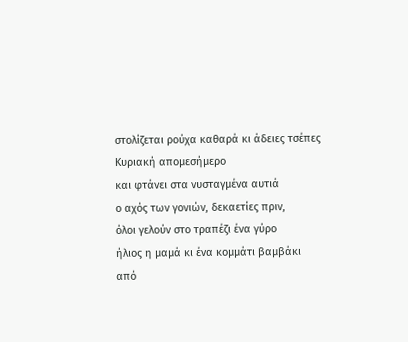στολίζεται ρούχα καθαρά κι άδειες τσέπες
Κυριακή απομεσήμερο
και φτάνει στα νυσταγμένα αυτιά
ο αχός των γονιών, δεκαετίες πριν,
όλοι γελούν στο τραπέζι ένα γύρο
ήλιος η μαμά κι ένα κομμάτι βαμβάκι
από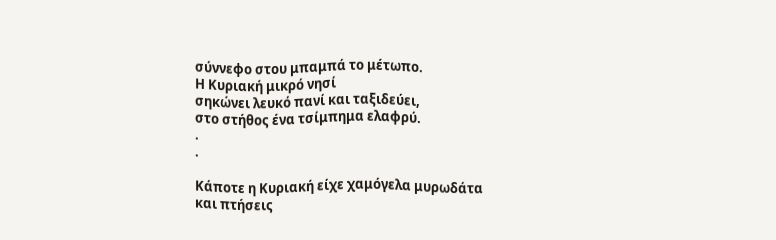σύννεφο στου μπαμπά το μέτωπο.
Η Κυριακή μικρό νησί
σηκώνει λευκό πανί και ταξιδεύει,
στο στήθος ένα τσίμπημα ελαφρύ.
.
.

Κάποτε η Κυριακή είχε χαμόγελα μυρωδάτα
και πτήσεις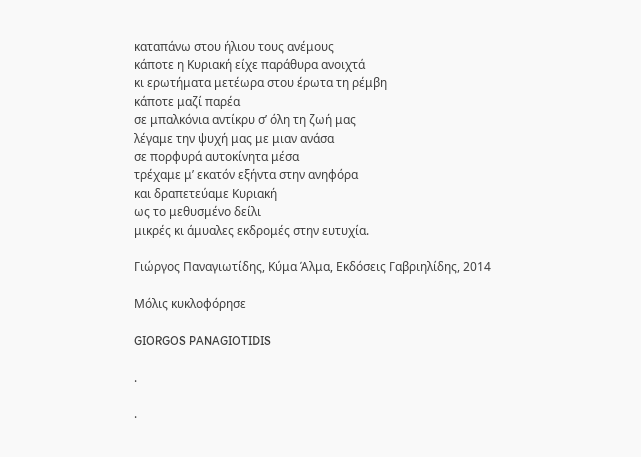καταπάνω στου ήλιου τους ανέμους
κάποτε η Κυριακή είχε παράθυρα ανοιχτά
κι ερωτήματα μετέωρα στου έρωτα τη ρέμβη
κάποτε μαζί παρέα
σε μπαλκόνια αντίκρυ σ’ όλη τη ζωή μας
λέγαμε την ψυχή μας με μιαν ανάσα
σε πορφυρά αυτοκίνητα μέσα
τρέχαμε μ’ εκατόν εξήντα στην ανηφόρα
και δραπετεύαμε Κυριακή
ως το μεθυσμένο δείλι
μικρές κι άμυαλες εκδρομές στην ευτυχία.

Γιώργος Παναγιωτίδης, Κύμα Άλμα, Εκδόσεις Γαβριηλίδης, 2014

Μόλις κυκλοφόρησε

GIORGOS PANAGIOTIDIS

.

.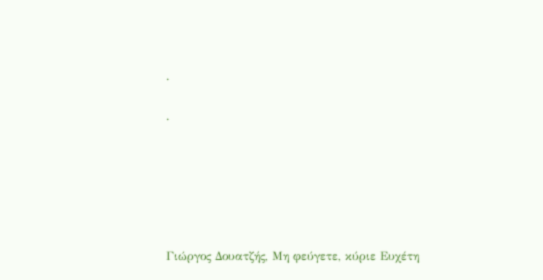.

.






Γιώργος Δουατζής, Μη φεύγετε, κύριε Ευχέτη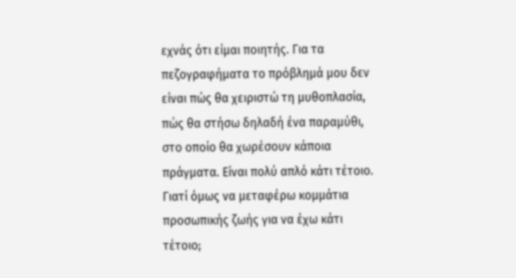εχνάς ότι είμαι ποιητής. Για τα πεζογραφήματα το πρόβλημά μου δεν είναι πώς θα χειριστώ τη μυθοπλασία, πώς θα στήσω δηλαδή ένα παραμύθι, στο οποίο θα χωρέσουν κάποια πράγματα. Είναι πολύ απλό κάτι τέτοιο. Γιατί όμως να μεταφέρω κομμάτια προσωπικής ζωής για να έχω κάτι τέτοιο;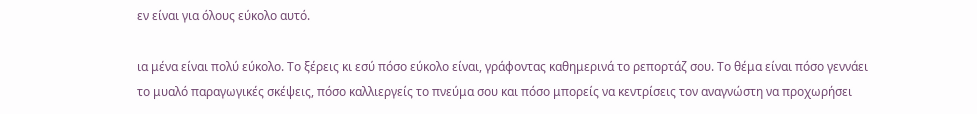εν είναι για όλους εύκολο αυτό.

ια μένα είναι πολύ εύκολο. Το ξέρεις κι εσύ πόσο εύκολο είναι, γράφοντας καθημερινά το ρεπορτάζ σου. Το θέμα είναι πόσο γεννάει το μυαλό παραγωγικές σκέψεις, πόσο καλλιεργείς το πνεύμα σου και πόσο μπορείς να κεντρίσεις τον αναγνώστη να προχωρήσει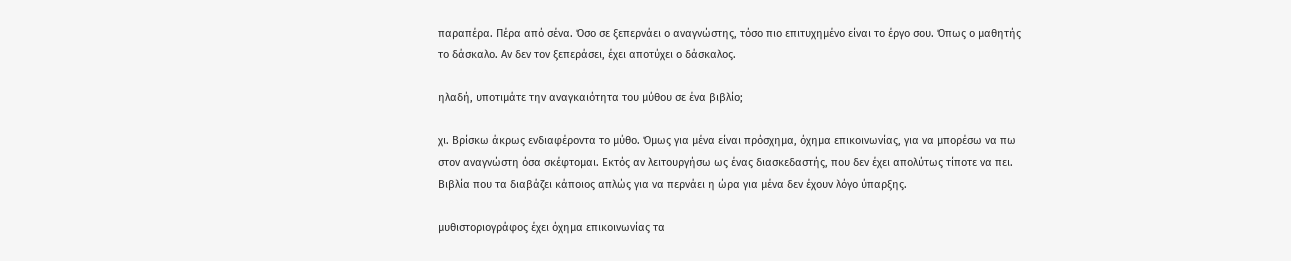παραπέρα. Πέρα από σένα. Όσο σε ξεπερνάει ο αναγνώστης, τόσο πιο επιτυχημένο είναι το έργο σου. Όπως ο μαθητής το δάσκαλο. Αν δεν τον ξεπεράσει, έχει αποτύχει ο δάσκαλος.

ηλαδή, υποτιμάτε την αναγκαιότητα του μύθου σε ένα βιβλίο;

χι. Βρίσκω άκρως ενδιαφέροντα το μύθο. Όμως για μένα είναι πρόσχημα, όχημα επικοινωνίας, για να μπορέσω να πω στον αναγνώστη όσα σκέφτομαι. Εκτός αν λειτουργήσω ως ένας διασκεδαστής, που δεν έχει απολύτως τίποτε να πει. Βιβλία που τα διαβάζει κάποιος απλώς για να περνάει η ώρα για μένα δεν έχουν λόγο ύπαρξης.

μυθιστοριογράφος έχει όχημα επικοινωνίας τα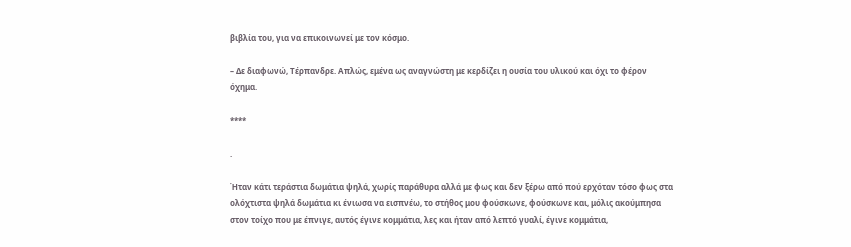βιβλία του, για να επικοινωνεί με τον κόσμο.

– Δε διαφωνώ, Τέρπανδρε. Απλώς, εμένα ως αναγνώστη με κερδίζει η ουσία του υλικού και όχι το φέρον όχημα.

****

.

Ήταν κάτι τεράστια δωμάτια ψηλά, χωρίς παράθυρα αλλά με φως και δεν ξέρω από πού ερχόταν τόσο φως στα ολόχτιστα ψηλά δωμάτια κι ένιωσα να εισπνέω, το στήθος μου φούσκωνε, φούσκωνε και, μόλις ακούμπησα στον τοίχο που με έπνιγε, αυτός έγινε κομμάτια, λες και ήταν από λεπτό γυαλί, έγινε κομμάτια,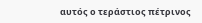αυτός ο τεράστιος πέτρινος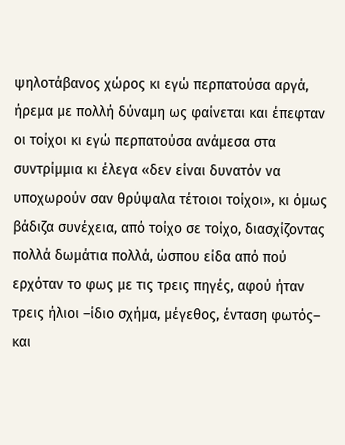ψηλοτάβανος χώρος κι εγώ περπατούσα αργά, ήρεμα με πολλή δύναμη ως φαίνεται και έπεφταν οι τοίχοι κι εγώ περπατούσα ανάμεσα στα συντρίμμια κι έλεγα «δεν είναι δυνατόν να υποχωρούν σαν θρύψαλα τέτοιοι τοίχοι», κι όμως βάδιζα συνέχεια, από τοίχο σε τοίχο, διασχίζοντας πολλά δωμάτια πολλά, ώσπου είδα από πού ερχόταν το φως με τις τρεις πηγές, αφού ήταν τρεις ήλιοι –ίδιο σχήμα, μέγεθος, ένταση φωτός– και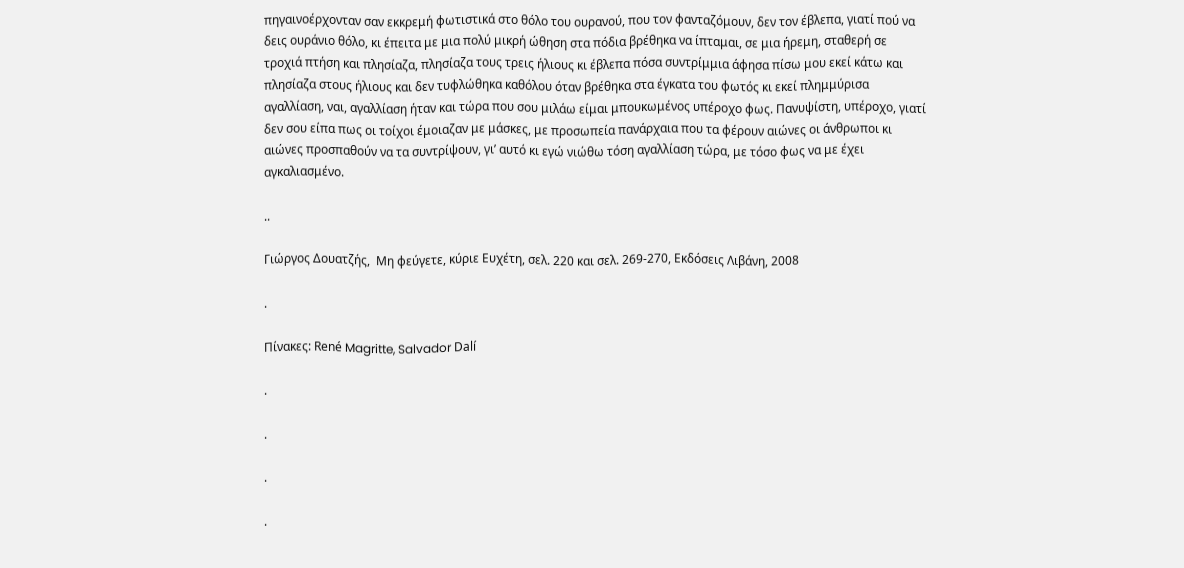πηγαινοέρχονταν σαν εκκρεμή φωτιστικά στο θόλο του ουρανού, που τον φανταζόμουν, δεν τον έβλεπα, γιατί πού να δεις ουράνιο θόλο, κι έπειτα με μια πολύ μικρή ώθηση στα πόδια βρέθηκα να ίπταμαι, σε μια ήρεμη, σταθερή σε τροχιά πτήση και πλησίαζα, πλησίαζα τους τρεις ήλιους κι έβλεπα πόσα συντρίμμια άφησα πίσω μου εκεί κάτω και πλησίαζα στους ήλιους και δεν τυφλώθηκα καθόλου όταν βρέθηκα στα έγκατα του φωτός κι εκεί πλημμύρισα αγαλλίαση, ναι, αγαλλίαση ήταν και τώρα που σου μιλάω είμαι μπουκωμένος υπέροχο φως. Πανυψίστη, υπέροχο, γιατί δεν σου είπα πως οι τοίχοι έμοιαζαν με μάσκες, με προσωπεία πανάρχαια που τα φέρουν αιώνες οι άνθρωποι κι αιώνες προσπαθούν να τα συντρίψουν, γι’ αυτό κι εγώ νιώθω τόση αγαλλίαση τώρα, με τόσο φως να με έχει αγκαλιασμένο.

..

Γιώργος Δουατζής,  Μη φεύγετε, κύριε Ευχέτη, σελ. 220 και σελ. 269-270, Εκδόσεις Λιβάνη, 2008

.

Πίνακες: René Magritte, Salvador Dalí

.

.

.

.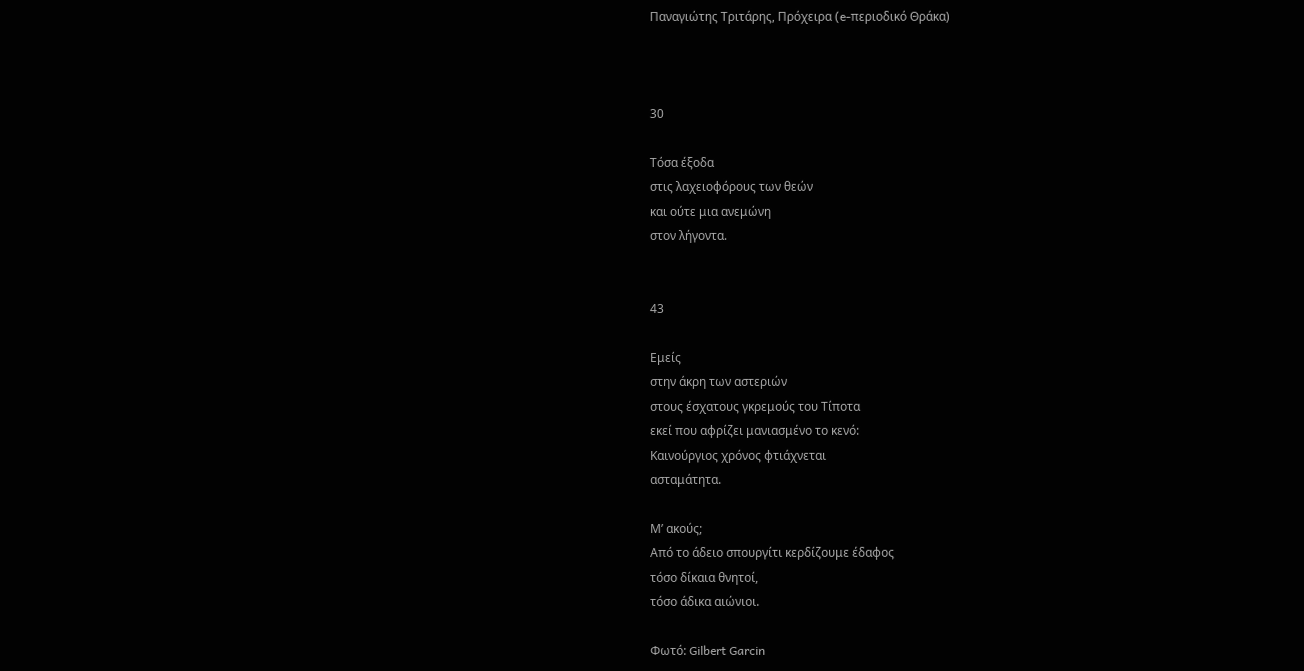Παναγιώτης Τριτάρης, Πρόχειρα (e-περιοδικό Θράκα)



30

Tόσα έξοδα
στις λαχειοφόρους των θεών
και ούτε μια ανεμώνη
στον λήγοντα.


43

Εμείς
στην άκρη των αστεριών
στους έσχατους γκρεμούς του Τίποτα
εκεί που αφρίζει μανιασμένο το κενό:
Καινούργιος χρόνος φτιάχνεται
ασταμάτητα.

Μ’ ακούς;
Από τo άδειο σπουργίτι κερδίζουμε έδαφος
τόσο δίκαια θνητοί,
τόσο άδικα αιώνιοι.

Φωτό: Gilbert Garcin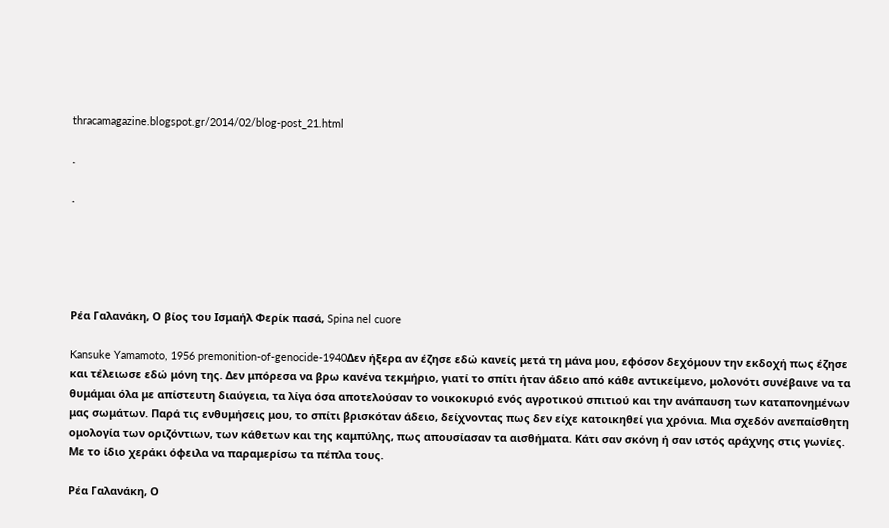thracamagazine.blogspot.gr/2014/02/blog-post_21.html

.

.





Ρέα Γαλανάκη, Ο βίος του Ισμαήλ Φερίκ πασά, Spina nel cuore

Kansuke Yamamoto, 1956 premonition-of-genocide-1940Δεν ήξερα αν έζησε εδώ κανείς μετά τη μάνα μου, εφόσον δεχόμουν την εκδοχή πως έζησε και τέλειωσε εδώ μόνη της. Δεν μπόρεσα να βρω κανένα τεκμήριο, γιατί το σπίτι ήταν άδειο από κάθε αντικείμενο, μολονότι συνέβαινε να τα θυμάμαι όλα με απίστευτη διαύγεια, τα λίγα όσα αποτελούσαν το νοικοκυριό ενός αγροτικού σπιτιού και την ανάπαυση των καταπονημένων μας σωμάτων. Παρά τις ενθυμήσεις μου, το σπίτι βρισκόταν άδειο, δείχνοντας πως δεν είχε κατοικηθεί για χρόνια. Μια σχεδόν ανεπαίσθητη ομολογία των οριζόντιων, των κάθετων και της καμπύλης, πως απουσίασαν τα αισθήματα. Κάτι σαν σκόνη ή σαν ιστός αράχνης στις γωνίες. Με το ίδιο χεράκι όφειλα να παραμερίσω τα πέπλα τους.

Ρέα Γαλανάκη, Ο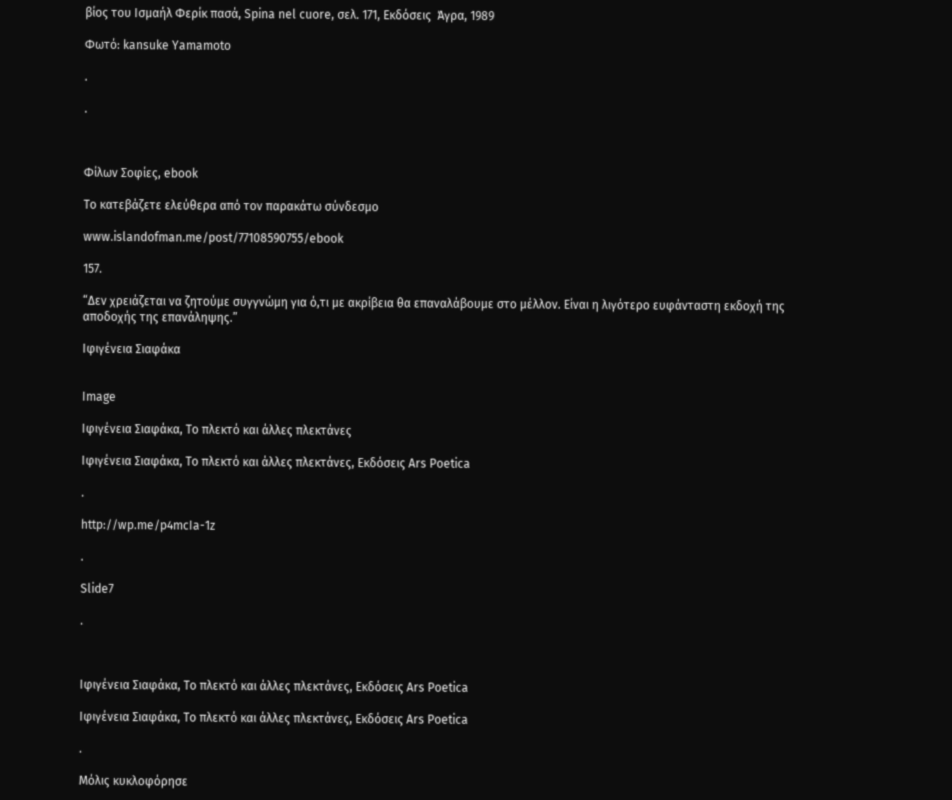βίος του Ισμαήλ Φερίκ πασά, Spina nel cuore, σελ. 171, Εκδόσεις  Άγρα, 1989

Φωτό: kansuke Yamamoto

.

.



Φίλων Σοφίες, ebook

Το κατεβάζετε ελεύθερα από τον παρακάτω σύνδεσμο

www.islandofman.me/post/77108590755/ebook

157.

“Δεν χρειάζεται να ζητούμε συγγνώμη για ό,τι με ακρίβεια θα επαναλάβουμε στο μέλλον. Είναι η λιγότερο ευφάνταστη εκδοχή της αποδοχής της επανάληψης.”

Ιφιγένεια Σιαφάκα


Image

Ιφιγένεια Σιαφάκα, Το πλεκτό και άλλες πλεκτάνες

Ιφιγένεια Σιαφάκα, Το πλεκτό και άλλες πλεκτάνες, Εκδόσεις Ars Poetica

.

http://wp.me/p4mcIa-1z

.

Slide7

.



Iφιγένεια Σιαφάκα, Το πλεκτό και άλλες πλεκτάνες, Εκδόσεις Ars Poetica

Ιφιγένεια Σιαφάκα, Το πλεκτό και άλλες πλεκτάνες, Εκδόσεις Ars Poetica

.

Mόλις κυκλοφόρησε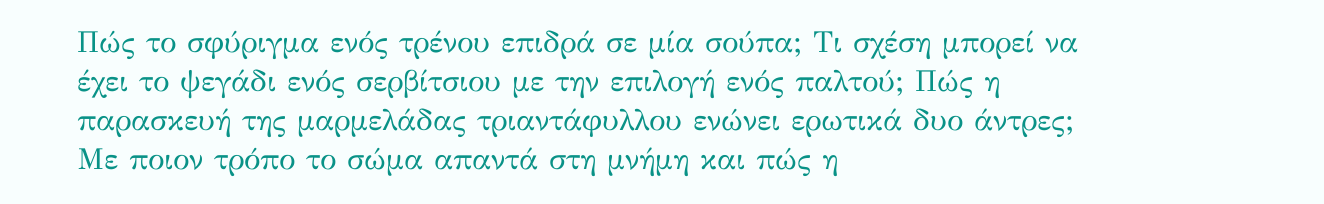Πώς το σφύριγμα ενός τρένου επιδρά σε μία σούπα; Tι σχέση μπορεί να έχει το ψεγάδι ενός σερβίτσιου με την επιλογή ενός παλτού; Πώς η παρασκευή της μαρμελάδας τριαντάφυλλου ενώνει ερωτικά δυο άντρες;  Με ποιον τρόπο το σώμα απαντά στη μνήμη και πώς η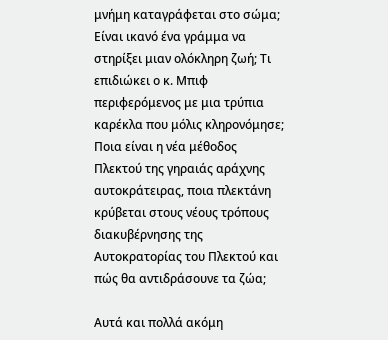μνήμη καταγράφεται στο σώμα; Είναι ικανό ένα γράμμα να στηρίξει μιαν ολόκληρη ζωή; Tι επιδιώκει ο κ. Μπιφ περιφερόμενος με μια τρύπια καρέκλα που μόλις κληρονόμησε; Ποια είναι η νέα μέθοδος Πλεκτού της γηραιάς αράχνης αυτοκράτειρας, ποια πλεκτάνη κρύβεται στους νέους τρόπους διακυβέρνησης της Αυτοκρατορίας του Πλεκτού και πώς θα αντιδράσουνε τα ζώα;

Αυτά και πολλά ακόμη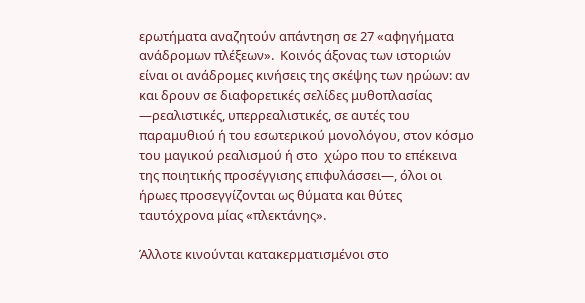ερωτήματα αναζητούν απάντηση σε 27 «αφηγήματα ανάδρομων πλέξεων».  Κοινός άξονας των ιστοριών είναι οι ανάδρομες κινήσεις της σκέψης των ηρώων: αν και δρουν σε διαφορετικές σελίδες μυθοπλασίας —ρεαλιστικές, υπερρεαλιστικές, σε αυτές του παραμυθιού ή του εσωτερικού μονολόγου, στον κόσμο του μαγικού ρεαλισμού ή στο  χώρο που το επέκεινα της ποιητικής προσέγγισης επιφυλάσσει—, όλοι οι ήρωες προσεγγίζονται ως θύματα και θύτες ταυτόχρονα μίας «πλεκτάνης».

Άλλοτε κινούνται κατακερματισμένοι στο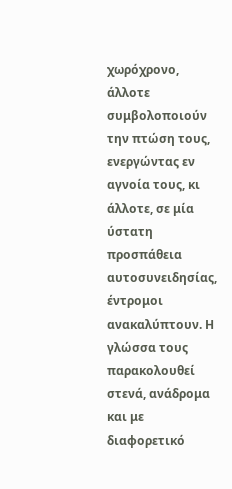χωρόχρονο, άλλοτε συμβολοποιούν την πτώση τους, ενεργώντας εν αγνοία τους, κι άλλοτε, σε μία ύστατη προσπάθεια αυτοσυνειδησίας, έντρομοι ανακαλύπτουν. Η γλώσσα τους παρακολουθεί στενά, ανάδρομα και με διαφορετικό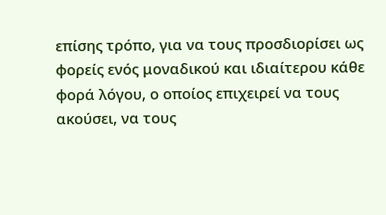επίσης τρόπο, για να τους προσδιορίσει ως φορείς ενός μοναδικού και ιδιαίτερου κάθε φορά λόγου, ο οποίος επιχειρεί να τους ακούσει, να τους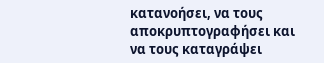κατανοήσει, να τους αποκρυπτογραφήσει και να τους καταγράψει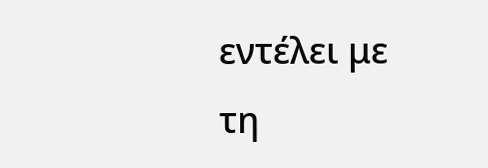εντέλει με τη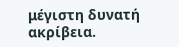μέγιστη δυνατή ακρίβεια.